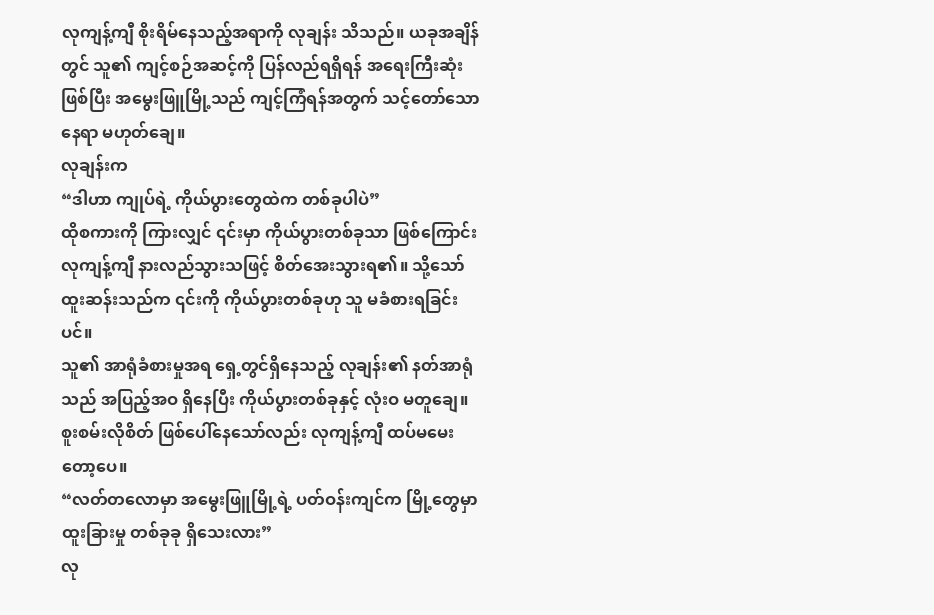လုကျန့်ကျီ စိုးရိမ်နေသည့်အရာကို လုချန်း သိသည်။ ယခုအချိန်တွင် သူ၏ ကျင့်စဉ်အဆင့်ကို ပြန်လည်ရရှိရန် အရေးကြီးဆုံးဖြစ်ပြီး အမွေးဖြူမြို့သည် ကျင့်ကြံရန်အတွက် သင့်တော်သောနေရာ မဟုတ်ချေ။
လုချန်းက
“ဒါဟာ ကျုပ်ရဲ့ ကိုယ်ပွားတွေထဲက တစ်ခုပါပဲ”
ထိုစကားကို ကြားလျှင် ၎င်းမှာ ကိုယ်ပွားတစ်ခုသာ ဖြစ်ကြောင်း လုကျန့်ကျီ နားလည်သွားသဖြင့် စိတ်အေးသွားရ၏။ သို့သော် ထူးဆန်းသည်က ၎င်းကို ကိုယ်ပွားတစ်ခုဟု သူ မခံစားရခြင်းပင်။
သူ၏ အာရုံခံစားမှုအရ ရှေ့တွင်ရှိနေသည့် လုချန်း၏ နတ်အာရုံသည် အပြည့်အဝ ရှိနေပြီး ကိုယ်ပွားတစ်ခုနှင့် လုံးဝ မတူချေ။
စူးစမ်းလိုစိတ် ဖြစ်ပေါ်နေသော်လည်း လုကျန့်ကျီ ထပ်မမေးတော့ပေ။
“လတ်တလောမှာ အမွေးဖြူမြို့ရဲ့ ပတ်ဝန်းကျင်က မြို့တွေမှာ ထူးခြားမှု တစ်ခုခု ရှိသေးလား”
လု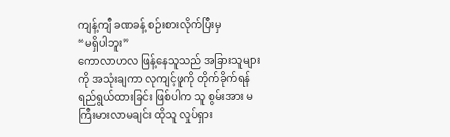ကျန့်ကျီ ခဏခန့် စဉ်းစားလိုက်ပြီးမှ
“မရှိပါဘူး”
ကောလာဟလ ဖြန့်နေသူသည် အခြားသူများကို အသုံးချကာ လုကျင့်ဖူကို တိုက်ခိုက်ရန် ရည်ရွယ်ထားခြင်း ဖြစ်ပါက သူ စွမ်းအား မကြီးမားလာမချင်း ထိုသူ လှုပ်ရှား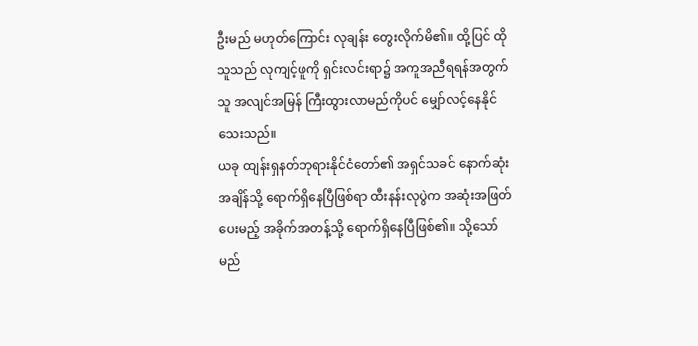ဦးမည် မဟုတ်ကြောင်း လုချန်း တွေးလိုက်မိ၏။ ထို့ပြင် ထိုသူသည် လုကျင့်ဖူကို ရှင်းလင်းရာ၌ အကူအညီရရန်အတွက် သူ အလျင်အမြန် ကြီးထွားလာမည်ကိုပင် မျှော်လင့်နေနိုင်သေးသည်။
ယခု ထျန်းရှနတ်ဘုရားနိုင်ငံတော်၏ အရှင်သခင် နောက်ဆုံးအချိန်သို့ ရောက်ရှိနေပြီဖြစ်ရာ ထီးနန်းလုပွဲက အဆုံးအဖြတ်ပေးမည့် အခိုက်အတန့်သို့ ရောက်ရှိနေပြီဖြစ်၏။ သို့သော် မည်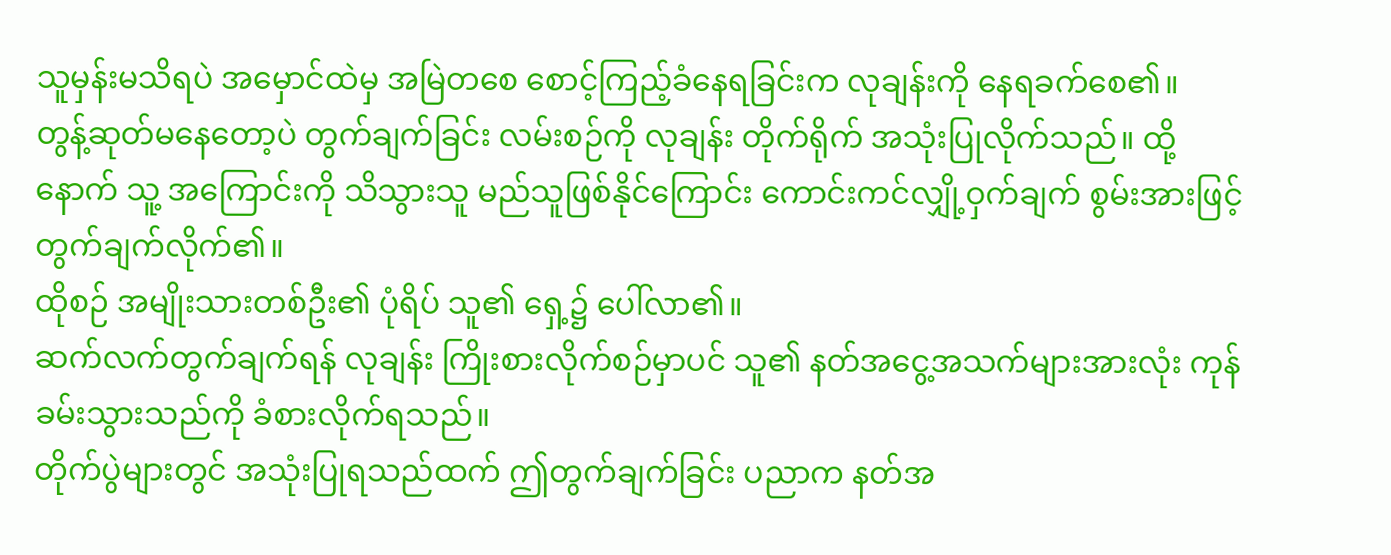သူမှန်းမသိရပဲ အမှောင်ထဲမှ အမြဲတစေ စောင့်ကြည့်ခံနေရခြင်းက လုချန်းကို နေရခက်စေ၏။
တွန့်ဆုတ်မနေတော့ပဲ တွက်ချက်ခြင်း လမ်းစဉ်ကို လုချန်း တိုက်ရိုက် အသုံးပြုလိုက်သည်။ ထို့နောက် သူ့ အကြောင်းကို သိသွားသူ မည်သူဖြစ်နိုင်ကြောင်း ကောင်းကင်လျှို့ဝှက်ချက် စွမ်းအားဖြင့် တွက်ချက်လိုက်၏။
ထိုစဉ် အမျိုးသားတစ်ဦး၏ ပုံရိပ် သူ၏ ရှေ့၌ ပေါ်လာ၏။
ဆက်လက်တွက်ချက်ရန် လုချန်း ကြိုးစားလိုက်စဉ်မှာပင် သူ၏ နတ်အငွေ့အသက်များအားလုံး ကုန်ခမ်းသွားသည်ကို ခံစားလိုက်ရသည်။
တိုက်ပွဲများတွင် အသုံးပြုရသည်ထက် ဤတွက်ချက်ခြင်း ပညာက နတ်အ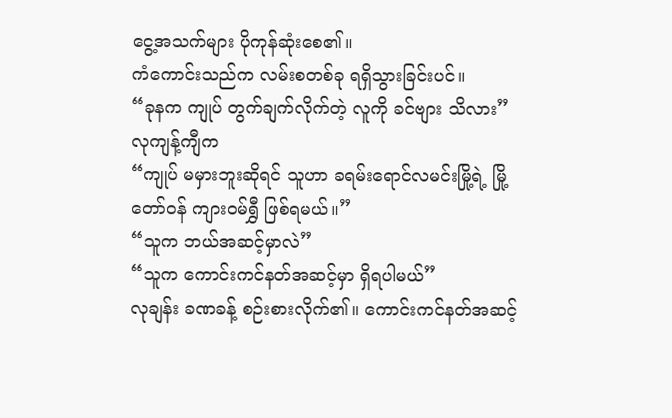ငွေ့အသက်များ ပိုကုန်ဆုံးစေ၏။
ကံကောင်းသည်က လမ်းစတစ်ခု ရရှိသွားခြင်းပင်။
“ခုနက ကျုပ် တွက်ချက်လိုက်တဲ့ လူကို ခင်ဗျား သိလား”
လုကျန့်ကျီက
“ကျုပ် မမှားဘူးဆိုရင် သူဟာ ခရမ်းရောင်လမင်းမြို့ရဲ့ မြို့တော်ဝန် ကျားဝမ်ရွှီ ဖြစ်ရမယ်။”
“သူက ဘယ်အဆင့်မှာလဲ”
“သူက ကောင်းကင်နတ်အဆင့်မှာ ရှိရပါမယ်”
လုချန်း ခဏခန့် စဉ်းစားလိုက်၏။ ကောင်းကင်နတ်အဆင့်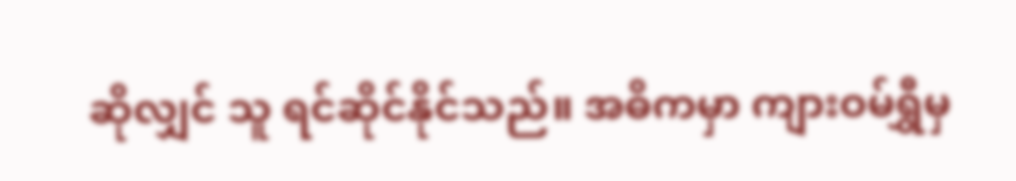ဆိုလျှင် သူ ရင်ဆိုင်နိုင်သည်။ အဓိကမှာ ကျားဝမ်ရွှီမှ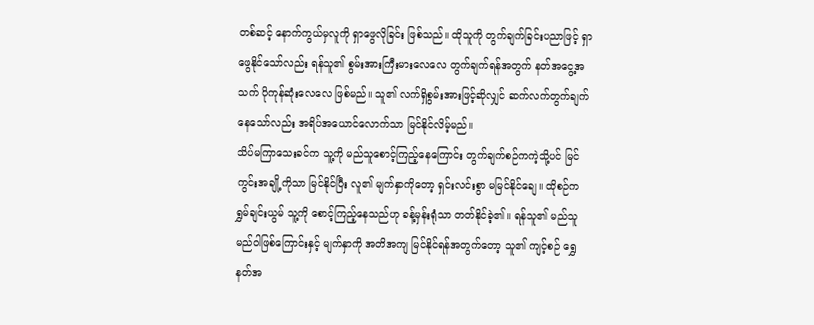တစ်ဆင့် နောက်ကွယ်မှလူကို ရှာဖွေလိုခြင်း ဖြစ်သည်။ ထိုသူကို တွက်ချက်ခြင်းပညာဖြင့် ရှာဖွေနိုင်သော်လည်း ရန်သူ၏ စွမ်းအားကြီးမားလေလေ တွက်ချက်ရန်အတွက် နတ်အငွေ့အသက် ပိုကုန်ဆုံးလေလေ ဖြစ်မည်။ သူ၏ လက်ရှိစွမ်းအားဖြင့်ဆိုလျှင် ဆက်လက်တွက်ချက်နေသော်လည်း အရိပ်အယောင်လောက်သာ မြင်နိုင်လိမ့်မည်။
သိပ်မကြာသေးခင်က သူ့ကို မည်သူစောင့်ကြည့်နေကြောင်း တွက်ချက်စဉ်ကကဲ့သို့ပင် မြင်ကွင်းအချို့ကိုသာ မြင်နိုင်ပြီး လူ၏ မျက်နှာကိုတော့ ရှင်းလင်းစွာ မမြင်နိုင်ချေ။ ထိုစဉ်က ရွှမ်ချင်းယွမ် သူ့ကို စောင့်ကြည့်နေသည်ဟု ခန့်မှန်းရုံသာ တတ်နိုင်ခဲ့၏။ ရန်သူ၏ မည်သူမည်ဝါဖြစ်ကြောင်းနှင့် မျက်နှာကို အတိအကျ မြင်နိုင်ရန်အတွက်တော့ သူ၏ ကျင့်စဉ် ရွှေနတ်အ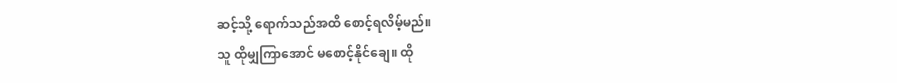ဆင့်သို့ ရောက်သည်အထိ စောင့်ရလိမ့်မည်။
သူ ထိုမျှကြာအောင် မစောင့်နိုင်ချေ။ ထို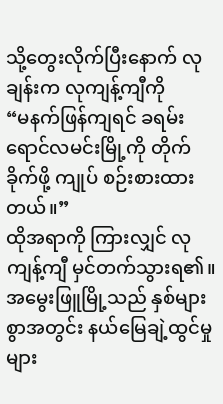သို့တွေးလိုက်ပြီးနောက် လုချန်းက လုကျန့်ကျီကို
“မနက်ဖြန်ကျရင် ခရမ်းရောင်လမင်းမြို့ကို တိုက်ခိုက်ဖို့ ကျုပ် စဉ်းစားထားတယ်။”
ထိုအရာကို ကြားလျှင် လုကျန့်ကျီ မှင်တက်သွားရ၏။ အမွေးဖြူမြို့သည် နှစ်များစွာအတွင်း နယ်မြေချဲ့ထွင်မှုများ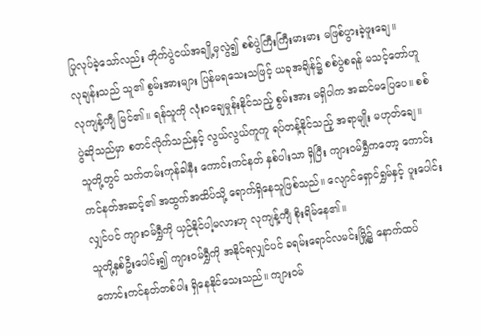ပြုလုပ်ခဲ့သော်လည်း တိုက်ပွဲငယ်အချို့မှလွဲ၍ စစ်ပွဲကြီးကြီးမားမား မဖြစ်ပွားခဲ့ဖူးချေ။
လုချန်းသည် သူ၏ စွမ်းအားများ ပြန်မရသေးသဖြင့် ယခုအချိန်၌ စစ်ပွဲစရန် မသင့်တော်ဟူ လုကျန့်ကျီ မြင်၏။ ရန်သူကို လုံးဝချေမှုန်းနိုင်သည့် စွမ်းအား မရှိပါက အဆင်မပြေပေ။ စစ်ပွဲဆိုသည်မှာ စတင်လိုက်သည်နှင့် လွယ်လွယ်ကူကူ ရပ်တန့်နိုင်သည့် အရာမျိုး မဟုတ်ချေ။
သူတို့တွင် သက်တမ်းကုန်ခါနီး ကောင်းကင်နတ် နှစ်ပါးသာ ရှိပြီး ကျားဝမ်ရွှီကတော့ ကောင်းကင်နတ်အဆင့်၏ အထွက်အထိပ်သို့ ရောက်ရှိနေသူဖြစ်သည်။ လျောင်ရှောင်ရွှမ်နှင့် ပူးပေါင်းလျှင်ပင် ကျားဝမ်ရွှီကို ယှဉ်နိုင်ပါ့မလားဟု လုကျန့်ကျီ စိုးရိမ်နေ၏။
သူတို့နှစ်ဦးပေါင်း၍ ကျားဝမ်ရွှီကို အနိုင်ရလျှင်ပင် ခရမ်းရောင်လမင်းမြို့၌ နောက်ထပ် ကောင်းကင်နတ်တစ်ပါး ရှိနေနိုင်သေးသည်။ ကျားဝမ်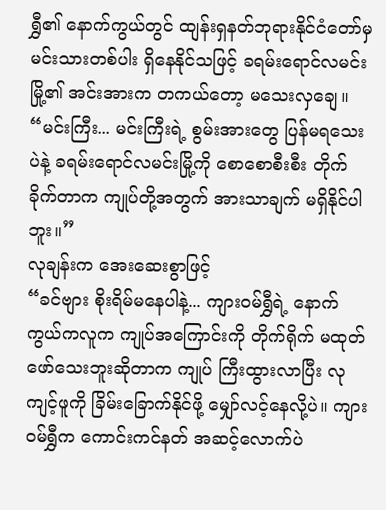ရွှီ၏ နောက်ကွယ်တွင် ထျန်းရှနတ်ဘုရားနိုင်ငံတော်မှ မင်းသားတစ်ပါး ရှိနေနိုင်သဖြင့် ခရမ်းရောင်လမင်းမြို့၏ အင်းအားက တကယ်တော့ မသေးလှချေ။
“မင်းကြီး... မင်းကြီးရဲ့ စွမ်းအားတွေ ပြန်မရသေးပဲနဲ့ ခရမ်းရောင်လမင်းမြို့ကို စောစောစီးစီး တိုက်ခိုက်တာက ကျုပ်တို့အတွက် အားသာချက် မရှိနိုင်ပါဘူး။”
လုချန်းက အေးဆေးစွာဖြင့်
“ခင်ဗျား စိုးရိမ်မနေပါနဲ့... ကျားဝမ်ရွှီရဲ့ နောက်ကွယ်ကလူက ကျုပ်အကြောင်းကို တိုက်ရိုက် မထုတ်ဖော်သေးဘူးဆိုတာက ကျုပ် ကြီးထွားလာပြီး လုကျင့်ဖူကို ခြိမ်းခြောက်နိုင်ဖို့ မျှော်လင့်နေလို့ပဲ။ ကျားဝမ်ရွှီက ကောင်းကင်နတ် အဆင့်လောက်ပဲ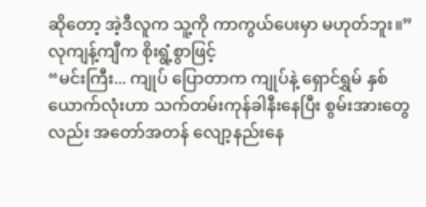ဆိုတော့ အဲ့ဒီလူက သူ့ကို ကာကွယ်ပေးမှာ မဟုတ်ဘူး။”
လုကျန့်ကျီက စိုးရွံ့စွာဖြင့်
“မင်းကြီး... ကျုပ် ပြောတာက ကျုပ်နဲ့ ရှောင်ရွှမ် နှစ်ယောက်လုံးဟာ သက်တမ်းကုန်ခါနီးနေပြီး စွမ်းအားတွေလည်း အတော်အတန် လျော့နည်းနေ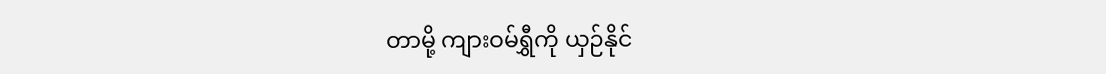တာမို့ ကျားဝမ်ရွှီကို ယှဉ်နိုင်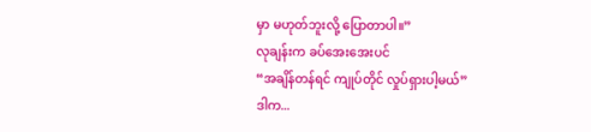မှာ မဟုတ်ဘူးလို့ ပြောတာပါ။”
လုချန်းက ခပ်အေးအေးပင်
“အချိန်တန်ရင် ကျုပ်တိုင် လှုပ်ရှားပါ့မယ်”
ဒါက...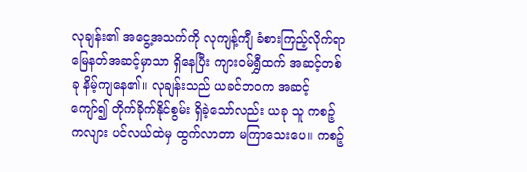လုချန်း၏ အငွေ့အသက်ကို လုကျန့်ကျီ ခံစားကြည့်လိုက်ရာ မြေနတ်အဆင့်မှာသာ ရှိနေပြီး ကျားဝမ်ရွှီထက် အဆင့်တစ်ခု နိမ့်ကျနေ၏။ လုချန်းသည် ယခင်ဘဝက အဆင့်ကျော်၍ တိုက်ခိုက်နိုင်စွမ်း ရှိခဲ့သော်လည်း ယခု သူ ကစဉ့်ကလျား ပင်လယ်ထဲမှ ထွက်လာတာ မကြာသေးပေ။ ကစဉ့်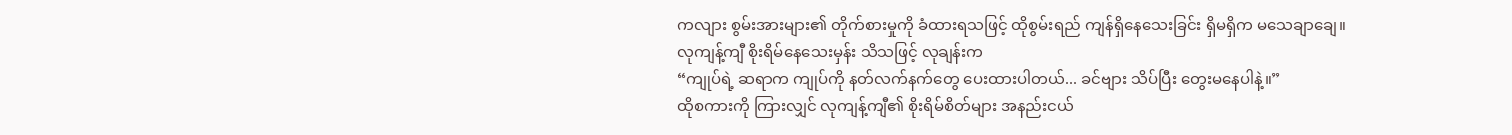ကလျား စွမ်းအားများ၏ တိုက်စားမှုကို ခံထားရသဖြင့် ထိုစွမ်းရည် ကျန်ရှိနေသေးခြင်း ရှိမရှိက မသေချာချေ။
လုကျန့်ကျီ စိုးရိမ်နေသေးမှန်း သိသဖြင့် လုချန်းက
“ကျုပ်ရဲ့ ဆရာက ကျုပ်ကို နတ်လက်နက်တွေ ပေးထားပါတယ်... ခင်ဗျား သိပ်ပြီး တွေးမနေပါနဲ့။”
ထိုစကားကို ကြားလျှင် လုကျန့်ကျီ၏ စိုးရိမ်စိတ်များ အနည်းငယ်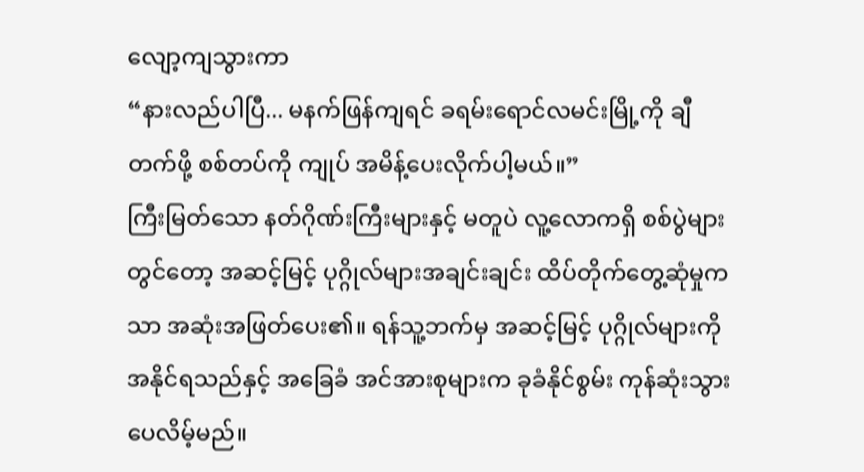လျော့ကျသွားကာ
“နားလည်ပါပြီ... မနက်ဖြန်ကျရင် ခရမ်းရောင်လမင်းမြို့ကို ချီတက်ဖို့ စစ်တပ်ကို ကျုပ် အမိန့်ပေးလိုက်ပါ့မယ်။”
ကြီးမြတ်သော နတ်ဂိုဏ်းကြီးများနှင့် မတူပဲ လူ့လောကရှိ စစ်ပွဲများတွင်တော့ အဆင့်မြင့် ပုဂ္ဂိုလ်များအချင်းချင်း ထိပ်တိုက်တွေ့ဆုံမှုကသာ အဆုံးအဖြတ်ပေး၏။ ရန်သူ့ဘက်မှ အဆင့်မြင့် ပုဂ္ဂိုလ်များကို အနိုင်ရသည်နှင့် အခြေခံ အင်အားစုများက ခုခံနိုင်စွမ်း ကုန်ဆုံးသွားပေလိမ့်မည်။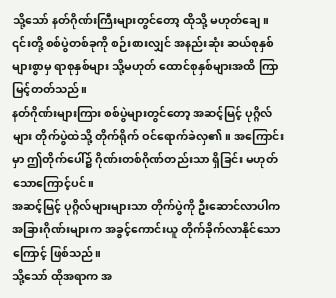သို့သော် နတ်ဂိုဏ်းကြီးများတွင်တော့ ထိုသို့ မဟုတ်ချေ။ ၎င်းတို့ စစ်ပွဲတစ်ခုကို စဉ်းစားလျှင် အနည်းဆုံး ဆယ်စုနှစ်များစွာမှ ရာစုနှစ်များ သို့မဟုတ် ထောင်စုနှစ်များအထိ ကြာမြင့်တတ်သည်။
နတ်ဂိုဏ်းများကြား စစ်ပွဲများတွင်တော့ အဆင့်မြင့် ပုဂ္ဂိလ်များ တိုက်ပွဲထဲသို့ တိုက်ရိုက် ဝင်ရောက်ခဲလှ၏။ အကြောင်းမှာ ဤတိုက်ပေါ်၌ ဂိုဏ်းတစ်ဂိုဏ်တည်းသာ ရှိခြင်း မဟုတ်သောကြောင့်ပင်။
အဆင့်မြင့် ပုဂ္ဂိလ်များများသာ တိုက်ပွဲကို ဦးဆောင်လာပါက အခြားဂိုဏ်းများက အခွင့်ကောင်းယူ တိုက်ခိုက်လာနိုင်သောကြောင့် ဖြစ်သည်။
သို့သော် ထိုအရာက အ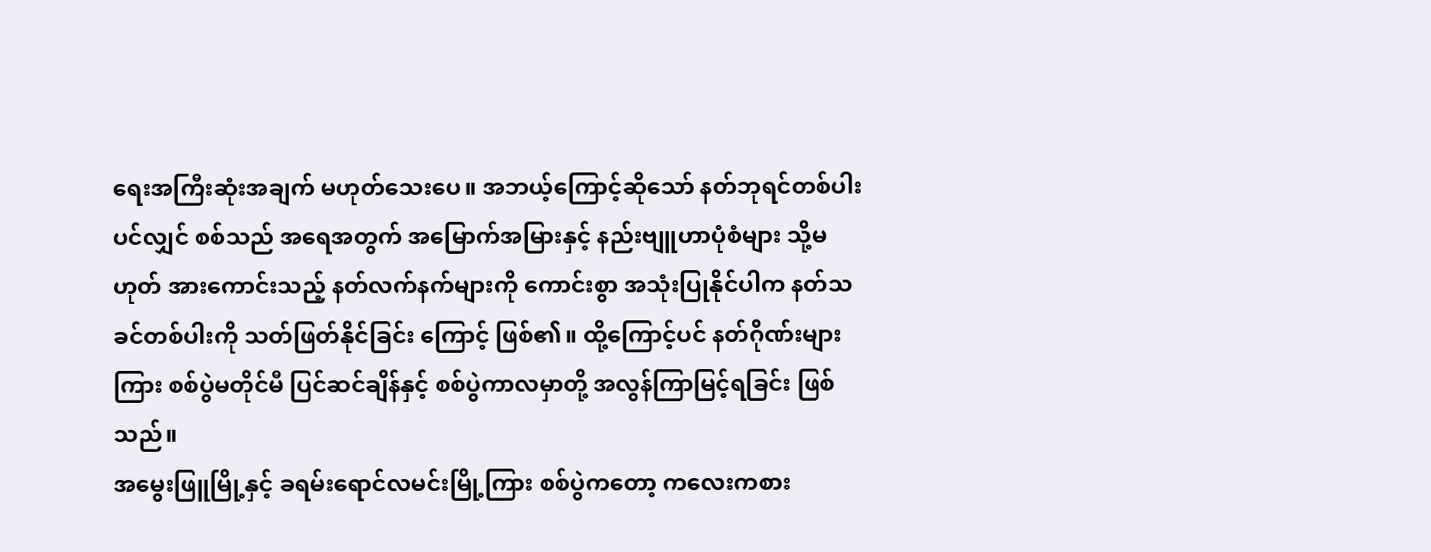ရေးအကြီးဆုံးအချက် မဟုတ်သေးပေ။ အဘယ့်ကြောင့်ဆိုသော် နတ်ဘုရင်တစ်ပါးပင်လျှင် စစ်သည် အရေအတွက် အမြောက်အမြားနှင့် နည်းဗျူဟာပုံစံများ သို့မဟုတ် အားကောင်းသည့် နတ်လက်နက်များကို ကောင်းစွာ အသုံးပြုနိုင်ပါက နတ်သခင်တစ်ပါးကို သတ်ဖြတ်နိုင်ခြင်း ကြောင့် ဖြစ်၏။ ထို့ကြောင့်ပင် နတ်ဂိုဏ်းများကြား စစ်ပွဲမတိုင်မီ ပြင်ဆင်ချိန်နှင့် စစ်ပွဲကာလမှာတို့ အလွန်ကြာမြင့်ရခြင်း ဖြစ်သည်။
အမွေးဖြူမြို့နှင့် ခရမ်းရောင်လမင်းမြို့ကြား စစ်ပွဲကတော့ ကလေးကစား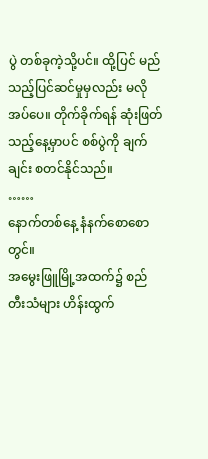ပွဲ တစ်ခုကဲ့သို့ပင်။ ထို့ပြင် မည်သည့်ပြင်ဆင်မှုမှလည်း မလိုအပ်ပေ။ တိုက်ခိုက်ရန် ဆုံးဖြတ်သည့်နေ့မှာပင် စစ်ပွဲကို ချက်ချင်း စတင်နိုင်သည်။
……
နောက်တစ်နေ့ နံနက်စောစောတွင်။
အမွေးဖြူမြို့အထက်၌ စည်တီးသံများ ဟိန်းထွက်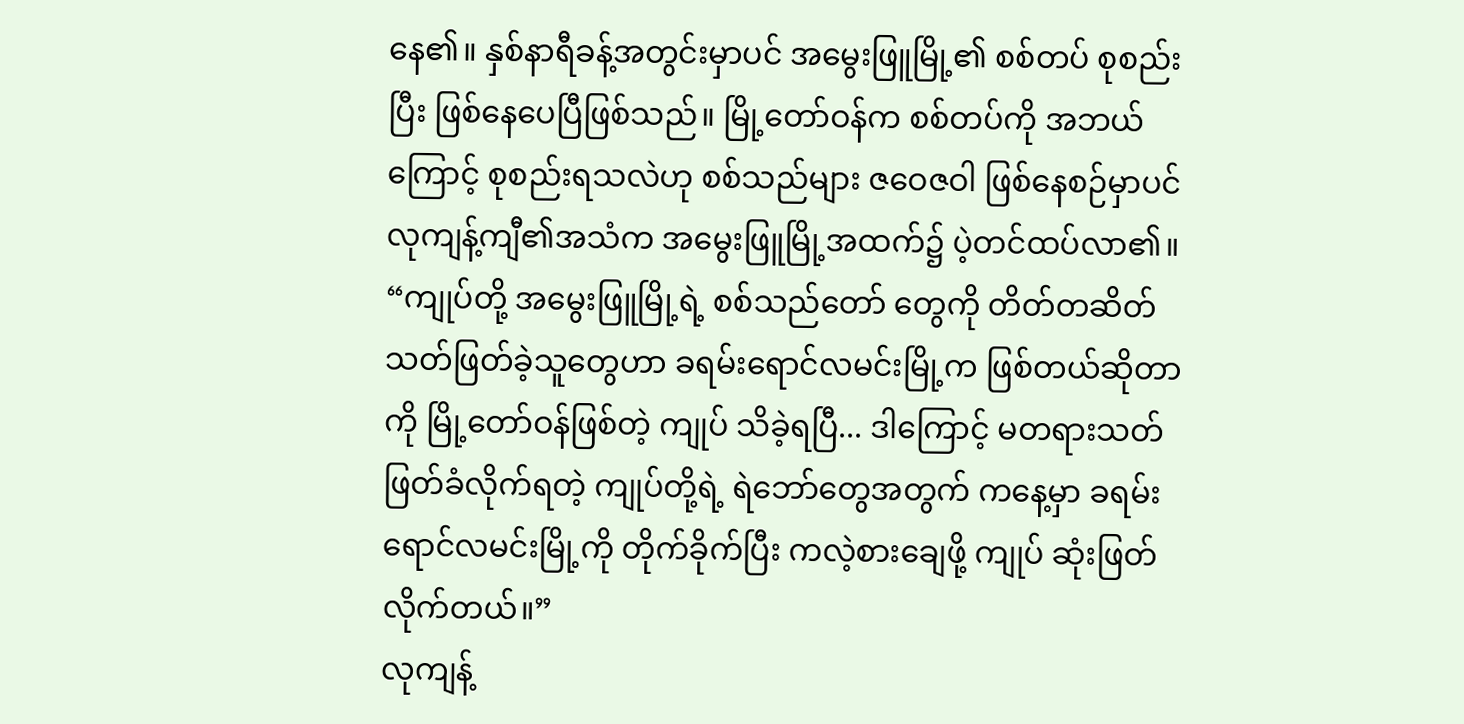နေ၏။ နှစ်နာရီခန့်အတွင်းမှာပင် အမွေးဖြူမြို့၏ စစ်တပ် စုစည်းပြီး ဖြစ်နေပေပြီဖြစ်သည်။ မြို့တော်ဝန်က စစ်တပ်ကို အဘယ်ကြောင့် စုစည်းရသလဲဟု စစ်သည်များ ဇဝေဇဝါ ဖြစ်နေစဉ်မှာပင် လုကျန့်ကျီ၏အသံက အမွေးဖြူမြို့အထက်၌ ပဲ့တင်ထပ်လာ၏။
“ကျုပ်တို့ အမွေးဖြူမြို့ရဲ့ စစ်သည်တော် တွေကို တိတ်တဆိတ် သတ်ဖြတ်ခဲ့သူတွေဟာ ခရမ်းရောင်လမင်းမြို့က ဖြစ်တယ်ဆိုတာကို မြို့တော်ဝန်ဖြစ်တဲ့ ကျုပ် သိခဲ့ရပြီ... ဒါကြောင့် မတရားသတ်ဖြတ်ခံလိုက်ရတဲ့ ကျုပ်တို့ရဲ့ ရဲဘော်တွေအတွက် ကနေ့မှာ ခရမ်းရောင်လမင်းမြို့ကို တိုက်ခိုက်ပြီး ကလဲ့စားချေဖို့ ကျုပ် ဆုံးဖြတ်လိုက်တယ်။”
လုကျန့်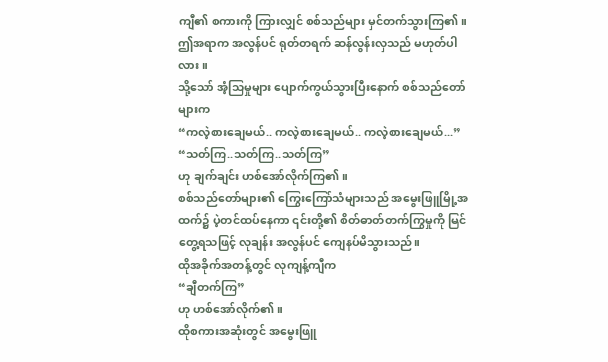ကျီ၏ စကားကို ကြားလျှင် စစ်သည်များ မှင်တက်သွားကြ၏။
ဤအရာက အလွန်ပင် ရုတ်တရက် ဆန်လွန်းလှသည် မဟုတ်ပါလား။
သို့သော် အံ့သြမှုများ ပျောက်ကွယ်သွားပြီးနောက် စစ်သည်တော်များက
“ကလဲ့စားချေမယ်.. ကလဲ့စားချေမယ်.. ကလဲ့စားချေမယ်...”
“သတ်ကြ..သတ်ကြ..သတ်ကြ”
ဟု ချက်ချင်း ဟစ်အော်လိုက်ကြ၏။
စစ်သည်တော်များ၏ ကြွေးကြော်သံများသည် အမွေးဖြူမြို့အထက်၌ ပဲ့တင်ထပ်နေကာ ၎င်းတို့၏ စိတ်ဓာတ်တက်ကြွမှုကို မြင်တွေ့ရသဖြင့် လုချန်း အလွန်ပင် ကျေနပ်မိသွားသည်။
ထိုအခိုက်အတန့်တွင် လုကျန့်ကျီက
“ချီတက်ကြ”
ဟု ဟစ်အော်လိုက်၏။
ထိုစကားအဆုံးတွင် အမွေးဖြူ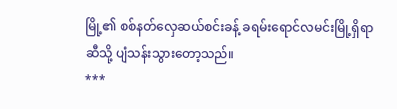မြို့၏ စစ်နတ်လှေဆယ်စင်းခန့် ခရမ်းရောင်လမင်းမြို့ရှိရာဆီသို့ ပျံသန်းသွားတော့သည်။
***